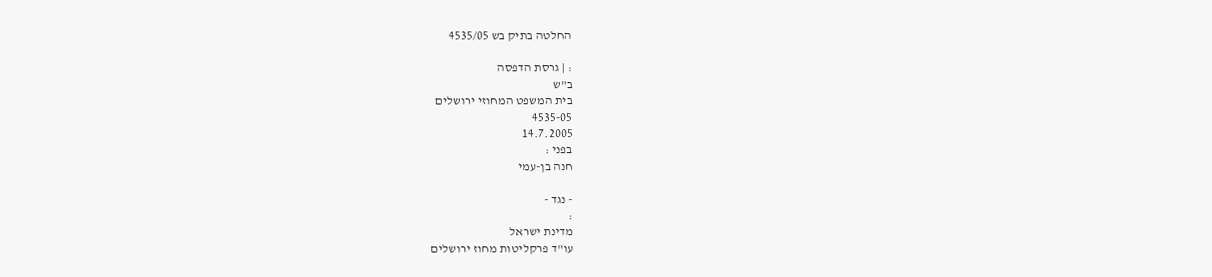החלטה בתיק בש 4535/05

: | גרסת הדפסה
ב"ש
בית המשפט המחוזי ירושלים
4535-05
14.7.2005
בפני :
חנה בן-עמי

- נגד -
:
מדינת ישראל
עו"ד פרקליטות מחוז ירושלים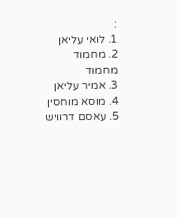:
1. לואי עליאן
2. מחמוד מחמוד
3. אמיר עליאן
4. מוסא מוחסין
5. עאסם דרוויש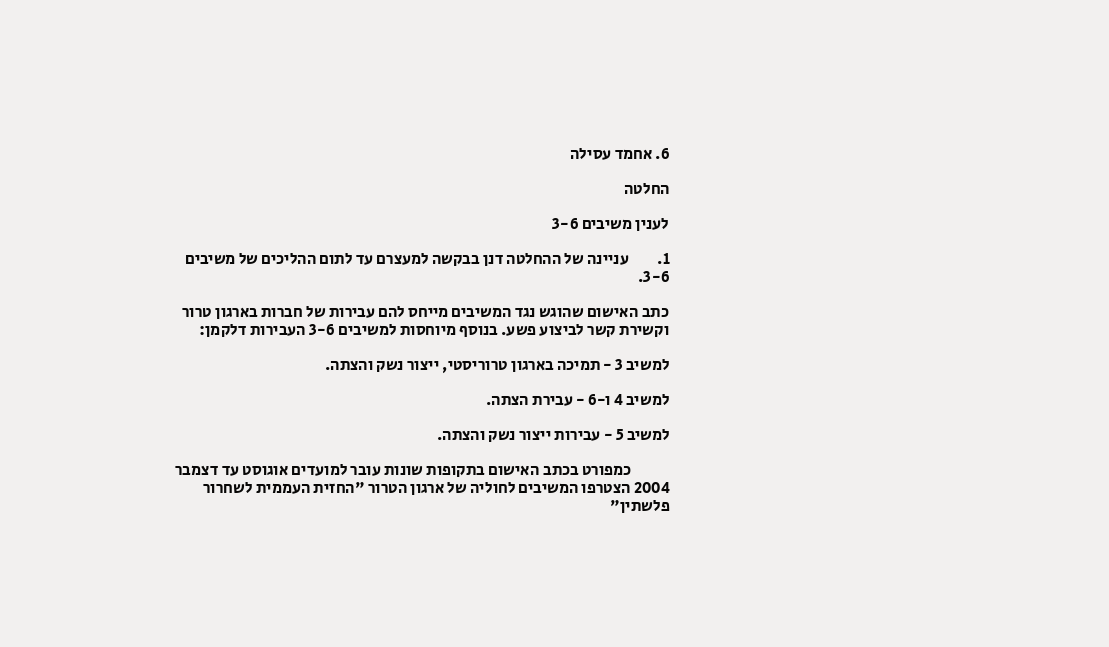6. אחמד עסילה

החלטה

לענין משיבים 3-6

1.         עניינה של ההחלטה דנן בבקשה למעצרם עד לתום ההליכים של משיבים      3-6.

כתב האישום שהוגש נגד המשיבים מייחס להם עבירות של חברות בארגון טרור וקשירת קשר לביצוע פשע. בנוסף מיוחסות למשיבים 3-6 העבירות דלקמן:

למשיב 3 - תמיכה בארגון טרוריסטי, ייצור נשק והצתה.

למשיב 4 ו-6 - עבירת הצתה.

למשיב 5 - עבירות ייצור נשק והצתה.

            כמפורט בכתב האישום בתקופות שונות עובר למועדים אוגוסט עד דצמבר 2004 הצטרפו המשיבים לחוליה של ארגון הטרור "החזית העממית לשחרור פלשתין"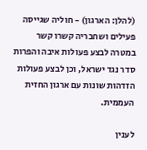(להלן: הארגון) - חוליה שגייסה פעילים ושחבריה קשרו קשר במטרה לבצע פעולות איבה והפרות סדר נגד ישראל, וכן לבצע פעולות הזדהות שונות עם ארגון החזית העממית.

לענין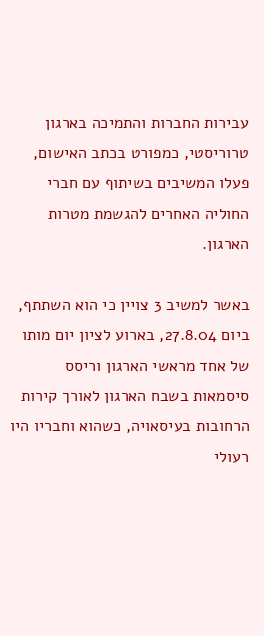עבירות החברות והתמיכה בארגון טרוריסטי, כמפורט בכתב האישום, פעלו המשיבים בשיתוף עם חברי החוליה האחרים להגשמת מטרות הארגון.

באשר למשיב 3 צויין כי הוא השתתף, ביום 27.8.04, בארוע לציון יום מותו של אחד מראשי הארגון וריסס סיסמאות בשבח הארגון לאורך קירות הרחובות בעיסאויה, כשהוא וחבריו היו רעולי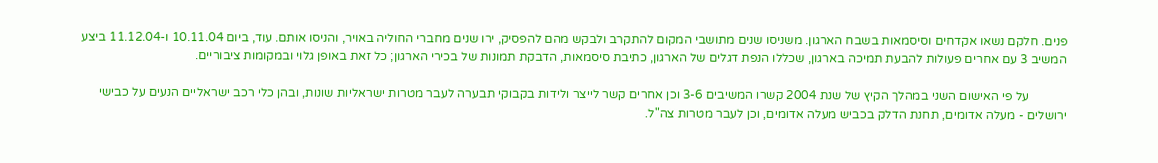פנים. חלקם נשאו אקדחים וסיסמאות בשבח הארגון. משניסו שנים מתושבי המקום להתקרב ולבקש מהם להפסיק, ירו שנים מחברי החוליה באויר, והניסו אותם. עוד, ביום 10.11.04 ו-11.12.04 ביצע המשיב 3 עם אחרים פעולות להבעת תמיכה בארגון, שכללו הנפת דגלים של הארגון, כתיבת סיסמאות, הדבקת תמונות של בכירי הארגון; כל זאת באופן גלוי ובמקומות ציבוריים.

            על פי האישום השני במהלך הקיץ של שנת 2004 קשרו המשיבים 3-6 וכן אחרים קשר לייצר ולידות בקבוקי תבערה לעבר מטרות ישראליות שונות, ובהן כלי רכב ישראליים הנעים על כבישי ירושלים - מעלה אדומים, תחנת הדלק בכביש מעלה אדומים, וכן לעבר מטרות צה"ל.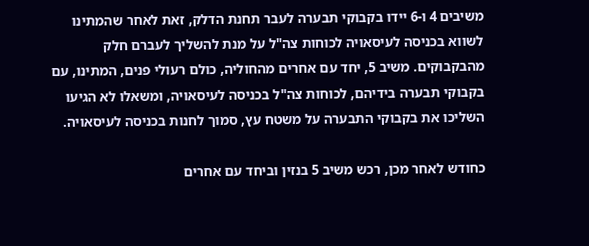משיבים 4 ו-6 יידו בקבוקי תבערה לעבר תחנת הדלק, זאת לאחר שהמתינו לשווא בכניסה לעיסאויה לכוחות צה"ל על מנת להשליך לעברם חלק מהבקבוקים. משיב 5, יחד עם אחרים מהחוליה, כולם רעולי פנים, המתינו, עם בקבוקי תבערה בידיהם, לכוחות צה"ל בכניסה לעיסאויה, ומשאלו לא הגיעו השליכו את בקבוקי התבערה על משטח עץ, סמוך לחנות בכניסה לעיסאויה.

כחודש לאחר מכן, רכש משיב 5 בנזין וביחד עם אחרים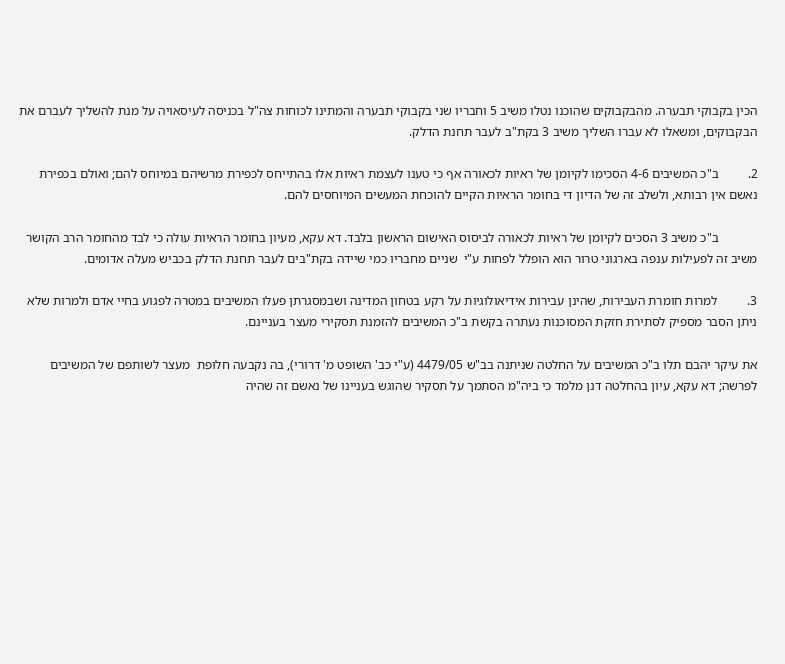הכין בקבוקי תבערה. מהבקבוקים שהוכנו נטלו משיב 5 וחבריו שני בקבוקי תבערה והמתינו לכוחות צה"ל בכניסה לעיסאויה על מנת להשליך לעברם את הבקבוקים, ומשאלו לא עברו השליך משיב 3 בקת"ב לעבר תחנת הדלק.

2.         ב"כ המשיבים 4-6 הסכימו לקיומן של ראיות לכאורה אף כי טענו לעצמת ראיות אלו בהתייחס לכפירת מרשיהם במיוחס להם; ואולם בכפירת נאשם אין רבותא, ולשלב זה של הדיון די בחומר הראיות הקיים להוכחת המעשים המיוחסים להם.

            ב"כ משיב 3 הסכים לקיומן של ראיות לכאורה לביסוס האישום הראשון בלבד. דא עקא, מעיון בחומר הראיות עולה כי לבד מהחומר הרב הקושר משיב זה לפעילות ענפה בארגוני טרור הוא הופלל לפחות ע"י  שניים מחבריו כמי שיידה בקת"בים לעבר תחנת הדלק בכביש מעלה אדומים.

3.         למרות חומרת העבירות, שהינן עבירות אידיאולוגיות על רקע בטחון המדינה ושבמסגרתן פעלו המשיבים במטרה לפגוע בחיי אדם ולמרות שלא ניתן הסבר מספיק לסתירת חזקת המסוכנות נעתרה בקשת ב"כ המשיבים להזמנת תסקירי מעצר בעניינם.

את עיקר יהבם תלו ב"כ המשיבים על החלטה שניתנה בב"ש 4479/05 (ע"י כב' השופט מ' דרורי), בה נקבעה חלופת  מעצר לשותפם של המשיבים לפרשה; דא עקא, עיון בהחלטה דנן מלמד כי ביה"מ הסתמך על תסקיר שהוגש בעניינו של נאשם זה שהיה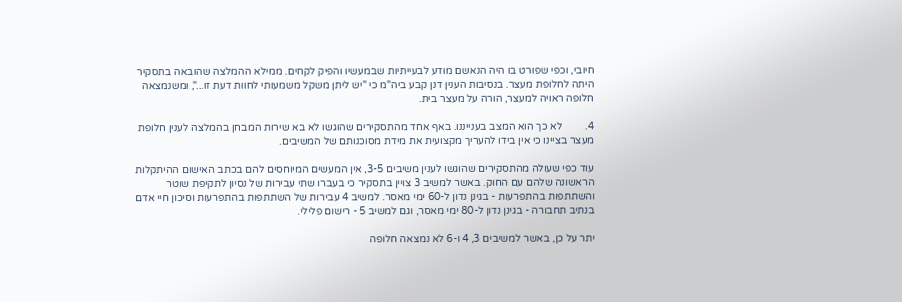חיובי, וכפי שפורט בו היה הנאשם מודע לבעייתיות שבמעשיו והפיק לקחים. ממילא ההמלצה שהובאה בתסקיר היתה לחלופת מעצר. בנסיבות הענין דנן קבע ביה"מ כי "יש ליתן משקל משמעותי לחוות דעת זו...", ומשנמצאה חלופה ראויה למעצר, הורה על מעצר בית.

4.         לא כך הוא המצב בענייננו. באף אחד מהתסקירים שהוגשו לא בא שירות המבחן בהמלצה לענין חלופת מעצר בציינו כי אין בידו להעריך מקצועית את מידת מסוכנותם של המשיבים.

עוד כפי שעולה מהתסקירים שהוגשו לענין משיבים 3-5, אין המעשים המיוחסים להם בכתב האישום ההיתקלות הראשונה שלהם עם החוק. באשר למשיב 3 צויין בתסקיר כי בעברו שתי עבירות של נסיון לתקיפת שוטר והשתתפות בהתפרעות - בגינן נדון ל-60 ימי מאסר. למשיב 4 עבירות של השתתפות בהתפרעות וסיכון חיי אדם בנתיב תחבורה - בגינן נדון ל-80 ימי מאסר, וגם למשיב 5 - רישום פלילי.

יתר על כן, באשר למשיבים 3, 4 ו-6 לא נמצאה חלופה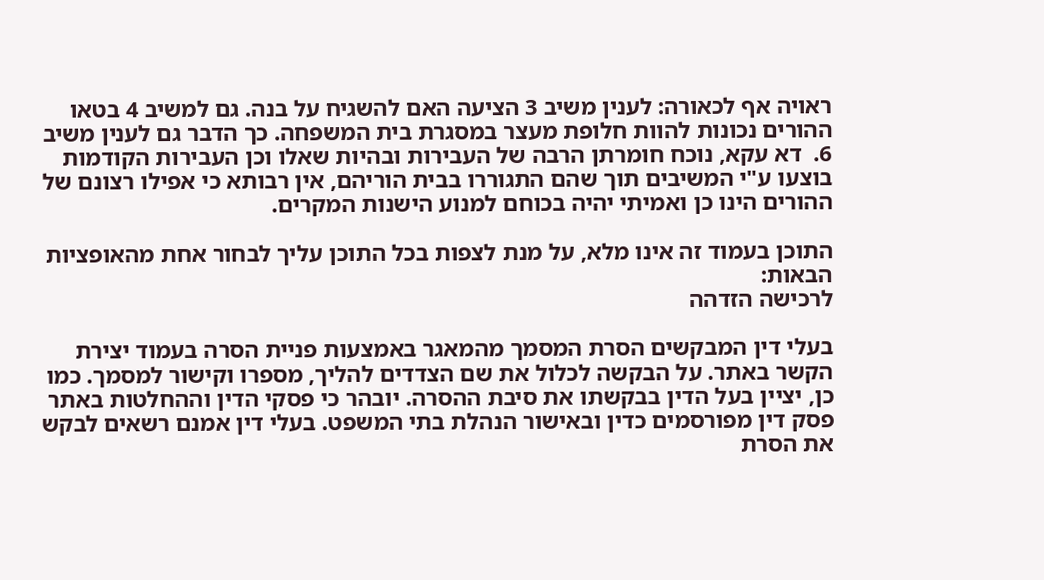ראויה אף לכאורה: לענין משיב 3 הציעה האם להשגיח על בנה. גם למשיב 4 בטאו ההורים נכונות להוות חלופת מעצר במסגרת בית המשפחה. כך הדבר גם לענין משיב 6.  דא עקא, נוכח חומרתן הרבה של העבירות ובהיות שאלו וכן העבירות הקודמות בוצעו ע"י המשיבים תוך שהם התגוררו בבית הוריהם, אין רבותא כי אפילו רצונם של ההורים הינו כן ואמיתי יהיה בכוחם למנוע הישנות המקרים.

התוכן בעמוד זה אינו מלא, על מנת לצפות בכל התוכן עליך לבחור אחת מהאופציות הבאות:
לרכישה הזדהה

בעלי דין המבקשים הסרת המסמך מהמאגר באמצעות פניית הסרה בעמוד יצירת הקשר באתר. על הבקשה לכלול את שם הצדדים להליך, מספרו וקישור למסמך. כמו כן, יציין בעל הדין בבקשתו את סיבת ההסרה. יובהר כי פסקי הדין וההחלטות באתר פסק דין מפורסמים כדין ובאישור הנהלת בתי המשפט. בעלי דין אמנם רשאים לבקש את הסרת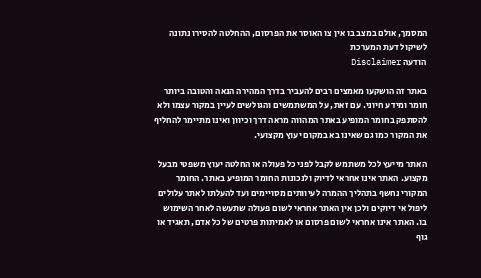המסמך, אולם במצב בו אין צו האוסר את הפרסום, ההחלטה להסירו נתונה לשיקול דעת המערכת
הודעה Disclaimer

באתר זה הושקעו מאמצים רבים להעביר בדרך המהירה הנאה והטובה ביותר חומר ומידע חיוני. עם זאת, על המשתמשים והגולשים לעיין במקור עצמו ולא להסתפק בחומר המופיע באתר המהווה מראה דרך וכיוון ואינו מתיימר להחליף את המקור כמו גם שאינו בא במקום יעוץ מקצועי.

האתר מייעץ לכל משתמש לקבל לפני כל פעולה או החלטה יעוץ משפטי מבעל מקצוע. האתר אינו אחראי לדיוק ולנכונות החומר המופיע באתר. החומר המקורי נחשף בתהליך ההמרה לעיוותים מסויימים ועד להעלתו לאתר עלולים ליפול אי דיוקים ולכן אין האתר אחראי לשום פעולה שתעשה לאחר השימוש בו. האתר אינו אחראי לשום פרסום או לאמיתות פרטים של כל אדם, תאגיד או גוף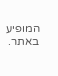המופיע באתר.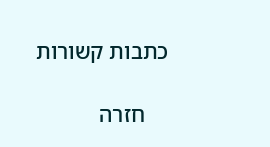כתבות קשורות

    חזרה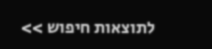לתוצאות חיפוש >>